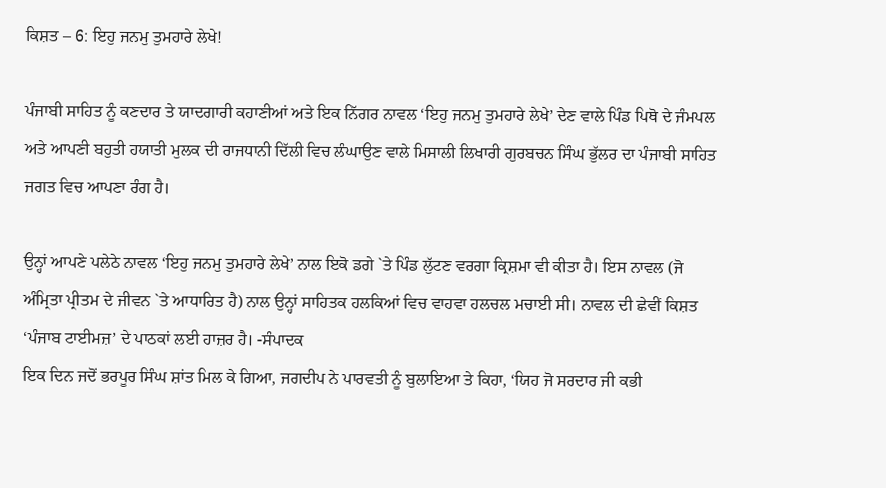ਕਿਸ਼ਤ – 6: ਇਹੁ ਜਨਮੁ ਤੁਮਹਾਰੇ ਲੇਖੇ!

ਪੰਜਾਬੀ ਸਾਹਿਤ ਨੂੰ ਕਣਦਾਰ ਤੇ ਯਾਦਗਾਰੀ ਕਹਾਣੀਆਂ ਅਤੇ ਇਕ ਨਿੱਗਰ ਨਾਵਲ ‘ਇਹੁ ਜਨਮੁ ਤੁਮਹਾਰੇ ਲੇਖੇ’ ਦੇਣ ਵਾਲੇ ਪਿੰਡ ਪਿਥੋ ਦੇ ਜੰਮਪਲ ਅਤੇ ਆਪਣੀ ਬਹੁਤੀ ਹਯਾਤੀ ਮੁਲਕ ਦੀ ਰਾਜਧਾਨੀ ਦਿੱਲੀ ਵਿਚ ਲੰਘਾਉਣ ਵਾਲੇ ਮਿਸਾਲੀ ਲਿਖਾਰੀ ਗੁਰਬਚਨ ਸਿੰਘ ਭੁੱਲਰ ਦਾ ਪੰਜਾਬੀ ਸਾਹਿਤ ਜਗਤ ਵਿਚ ਆਪਣਾ ਰੰਗ ਹੈ।

ਉਨ੍ਹਾਂ ਆਪਣੇ ਪਲੇਠੇ ਨਾਵਲ ‘ਇਹੁ ਜਨਮੁ ਤੁਮਹਾਰੇ ਲੇਖੇ’ ਨਾਲ ਇਕੋ ਡਗੇ `ਤੇ ਪਿੰਡ ਲੁੱਟਣ ਵਰਗਾ ਕ੍ਰਿਸ਼ਮਾ ਵੀ ਕੀਤਾ ਹੈ। ਇਸ ਨਾਵਲ (ਜੋ ਅੰਮ੍ਰਿਤਾ ਪ੍ਰੀਤਮ ਦੇ ਜੀਵਨ `ਤੇ ਆਧਾਰਿਤ ਹੈ) ਨਾਲ ਉਨ੍ਹਾਂ ਸਾਹਿਤਕ ਹਲਕਿਆਂ ਵਿਚ ਵਾਹਵਾ ਹਲਚਲ ਮਚਾਈ ਸੀ। ਨਾਵਲ ਦੀ ਛੇਵੀਂ ਕਿਸ਼ਤ ‘ਪੰਜਾਬ ਟਾਈਮਜ਼’ ਦੇ ਪਾਠਕਾਂ ਲਈ ਹਾਜ਼ਰ ਹੈ। -ਸੰਪਾਦਕ
ਇਕ ਦਿਨ ਜਦੋਂ ਭਰਪੂਰ ਸਿੰਘ ਸ਼ਾਂਤ ਮਿਲ ਕੇ ਗਿਆ, ਜਗਦੀਪ ਨੇ ਪਾਰਵਤੀ ਨੂੰ ਬੁਲਾਇਆ ਤੇ ਕਿਹਾ, ‘ਯਿਹ ਜੋ ਸਰਦਾਰ ਜੀ ਕਭੀ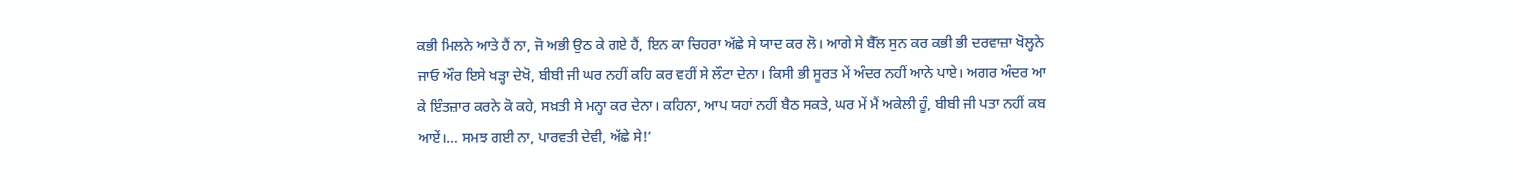ਕਭੀ ਮਿਲਨੇ ਆਤੇ ਹੈਂ ਨਾ, ਜੋ ਅਭੀ ਉਠ ਕੇ ਗਏ ਹੈਂ, ਇਨ ਕਾ ਚਿਹਰਾ ਅੱਛੇ ਸੇ ਯਾਦ ਕਰ ਲੋ। ਆਗੇ ਸੇ ਬੈੱਲ ਸੁਨ ਕਰ ਕਭੀ ਭੀ ਦਰਵਾਜ਼ਾ ਖੋਲ੍ਹਨੇ ਜਾਓ ਔਰ ਇਸੇ ਖੜ੍ਹਾ ਦੇਖੋ, ਬੀਬੀ ਜੀ ਘਰ ਨਹੀਂ ਕਹਿ ਕਰ ਵਹੀਂ ਸੇ ਲੌਟਾ ਦੇਨਾ। ਕਿਸੀ ਭੀ ਸੂਰਤ ਮੇਂ ਅੰਦਰ ਨਹੀਂ ਆਨੇ ਪਾਏ। ਅਗਰ ਅੰਦਰ ਆ ਕੇ ਇੰਤਜ਼ਾਰ ਕਰਨੇ ਕੋ ਕਹੇ, ਸਖ਼ਤੀ ਸੇ ਮਨ੍ਹਾ ਕਰ ਦੇਨਾ। ਕਹਿਨਾ, ਆਪ ਯਹਾਂ ਨਹੀਂ ਬੈਠ ਸਕਤੇ, ਘਰ ਮੇਂ ਮੈਂ ਅਕੇਲੀ ਹੂੰ, ਬੀਬੀ ਜੀ ਪਤਾ ਨਹੀਂ ਕਬ ਆਏਂ।… ਸਮਝ ਗਈ ਨਾ, ਪਾਰਵਤੀ ਦੇਵੀ, ਅੱਛੇ ਸੇ!’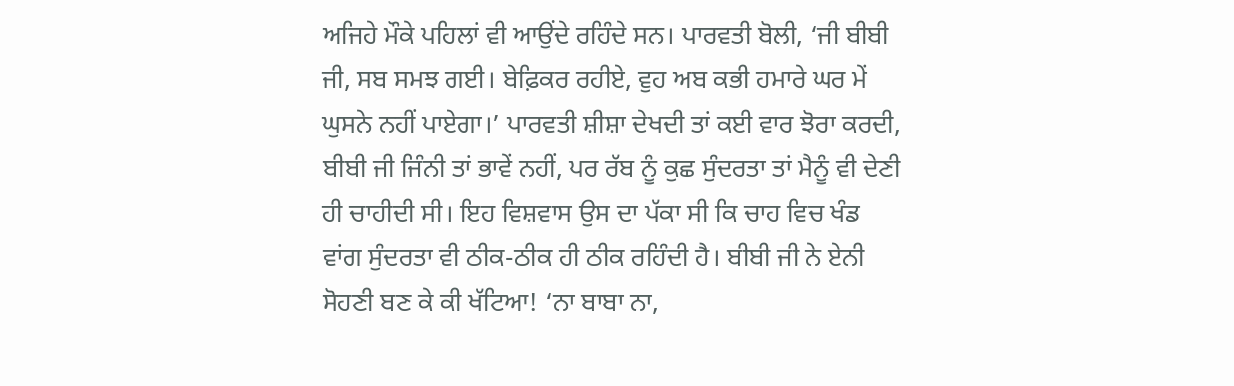ਅਜਿਹੇ ਮੌਕੇ ਪਹਿਲਾਂ ਵੀ ਆਉਂਦੇ ਰਹਿੰਦੇ ਸਨ। ਪਾਰਵਤੀ ਬੋਲੀ, ‘ਜੀ ਬੀਬੀ ਜੀ, ਸਬ ਸਮਝ ਗਈ। ਬੇਫ਼ਿਕਰ ਰਹੀਏ, ਵੁਹ ਅਬ ਕਭੀ ਹਮਾਰੇ ਘਰ ਮੇਂ ਘੁਸਨੇ ਨਹੀਂ ਪਾਏਗਾ।’ ਪਾਰਵਤੀ ਸ਼ੀਸ਼ਾ ਦੇਖਦੀ ਤਾਂ ਕਈ ਵਾਰ ਝੋਰਾ ਕਰਦੀ, ਬੀਬੀ ਜੀ ਜਿੰਨੀ ਤਾਂ ਭਾਵੇਂ ਨਹੀਂ, ਪਰ ਰੱਬ ਨੂੰ ਕੁਛ ਸੁੰਦਰਤਾ ਤਾਂ ਮੈਨੂੰ ਵੀ ਦੇਣੀ ਹੀ ਚਾਹੀਦੀ ਸੀ। ਇਹ ਵਿਸ਼ਵਾਸ ਉਸ ਦਾ ਪੱਕਾ ਸੀ ਕਿ ਚਾਹ ਵਿਚ ਖੰਡ ਵਾਂਗ ਸੁੰਦਰਤਾ ਵੀ ਠੀਕ-ਠੀਕ ਹੀ ਠੀਕ ਰਹਿੰਦੀ ਹੈ। ਬੀਬੀ ਜੀ ਨੇ ਏਨੀ ਸੋਹਣੀ ਬਣ ਕੇ ਕੀ ਖੱਟਿਆ! ‘ਨਾ ਬਾਬਾ ਨਾ,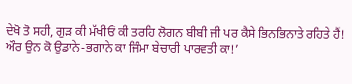ਦੇਖੋ ਤੋ ਸਹੀ, ਗੁੜ ਕੀ ਮੱਖੀਓਂ ਕੀ ਤਰਹਿ ਲੋਗਨ ਬੀਬੀ ਜੀ ਪਰ ਕੈਸੇ ਭਿਨਭਿਨਾਤੇ ਰਹਿਤੇ ਹੈਂ! ਔਰ ਉਨ ਕੋ ਉਡਾਨੇ-ਭਗਾਨੇ ਕਾ ਜਿੰਮਾ ਬੇਚਾਰੀ ਪਾਰਵਤੀ ਕਾ!’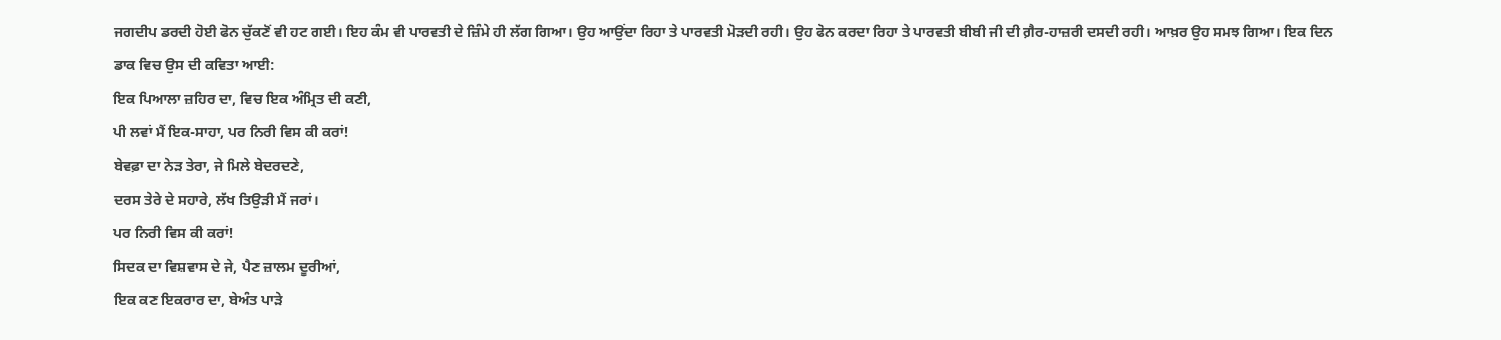ਜਗਦੀਪ ਡਰਦੀ ਹੋਈ ਫੋਨ ਚੁੱਕਣੋਂ ਵੀ ਹਟ ਗਈ। ਇਹ ਕੰਮ ਵੀ ਪਾਰਵਤੀ ਦੇ ਜ਼ਿੰਮੇ ਹੀ ਲੱਗ ਗਿਆ। ਉਹ ਆਉਂਦਾ ਰਿਹਾ ਤੇ ਪਾਰਵਤੀ ਮੋੜਦੀ ਰਹੀ। ਉਹ ਫੋਨ ਕਰਦਾ ਰਿਹਾ ਤੇ ਪਾਰਵਤੀ ਬੀਬੀ ਜੀ ਦੀ ਗ਼ੈਰ-ਹਾਜ਼ਰੀ ਦਸਦੀ ਰਹੀ। ਆਖ਼ਰ ਉਹ ਸਮਝ ਗਿਆ। ਇਕ ਦਿਨ ਡਾਕ ਵਿਚ ਉਸ ਦੀ ਕਵਿਤਾ ਆਈ:
ਇਕ ਪਿਆਲਾ ਜ਼ਹਿਰ ਦਾ, ਵਿਚ ਇਕ ਅੰਮ੍ਰਿਤ ਦੀ ਕਣੀ,
ਪੀ ਲਵਾਂ ਮੈਂ ਇਕ-ਸਾਹਾ, ਪਰ ਨਿਰੀ ਵਿਸ ਕੀ ਕਰਾਂ!
ਬੇਵਫ਼ਾ ਦਾ ਨੇੜ ਤੇਰਾ, ਜੇ ਮਿਲੇ ਬੇਦਰਦਣੇ,
ਦਰਸ ਤੇਰੇ ਦੇ ਸਹਾਰੇ, ਲੱਖ ਤਿਉੜੀ ਮੈਂ ਜਰਾਂ।
ਪਰ ਨਿਰੀ ਵਿਸ ਕੀ ਕਰਾਂ!
ਸਿਦਕ ਦਾ ਵਿਸ਼ਵਾਸ ਦੇ ਜੇ, ਪੈਣ ਜ਼ਾਲਮ ਦੂਰੀਆਂ,
ਇਕ ਕਣ ਇਕਰਾਰ ਦਾ, ਬੇਅੰਤ ਪਾੜੇ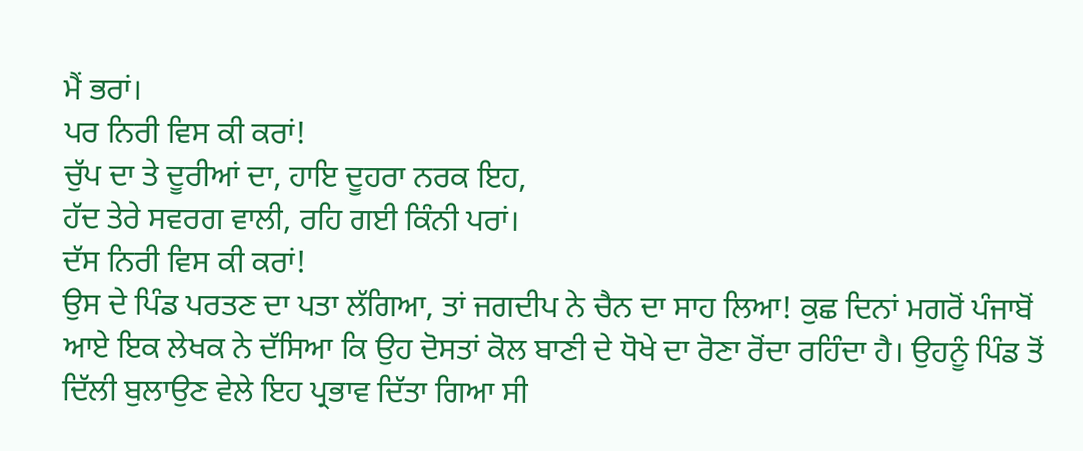ਮੈਂ ਭਰਾਂ।
ਪਰ ਨਿਰੀ ਵਿਸ ਕੀ ਕਰਾਂ!
ਚੁੱਪ ਦਾ ਤੇ ਦੂਰੀਆਂ ਦਾ, ਹਾਇ ਦੂਹਰਾ ਨਰਕ ਇਹ,
ਹੱਦ ਤੇਰੇ ਸਵਰਗ ਵਾਲੀ, ਰਹਿ ਗਈ ਕਿੰਨੀ ਪਰਾਂ।
ਦੱਸ ਨਿਰੀ ਵਿਸ ਕੀ ਕਰਾਂ!
ਉਸ ਦੇ ਪਿੰਡ ਪਰਤਣ ਦਾ ਪਤਾ ਲੱਗਿਆ, ਤਾਂ ਜਗਦੀਪ ਨੇ ਚੈਨ ਦਾ ਸਾਹ ਲਿਆ! ਕੁਛ ਦਿਨਾਂ ਮਗਰੋਂ ਪੰਜਾਬੋਂ ਆਏ ਇਕ ਲੇਖਕ ਨੇ ਦੱਸਿਆ ਕਿ ਉਹ ਦੋਸਤਾਂ ਕੋਲ ਬਾਣੀ ਦੇ ਧੋਖੇ ਦਾ ਰੋਣਾ ਰੋਂਦਾ ਰਹਿੰਦਾ ਹੈ। ਉਹਨੂੰ ਪਿੰਡ ਤੋਂ ਦਿੱਲੀ ਬੁਲਾਉਣ ਵੇਲੇ ਇਹ ਪ੍ਰਭਾਵ ਦਿੱਤਾ ਗਿਆ ਸੀ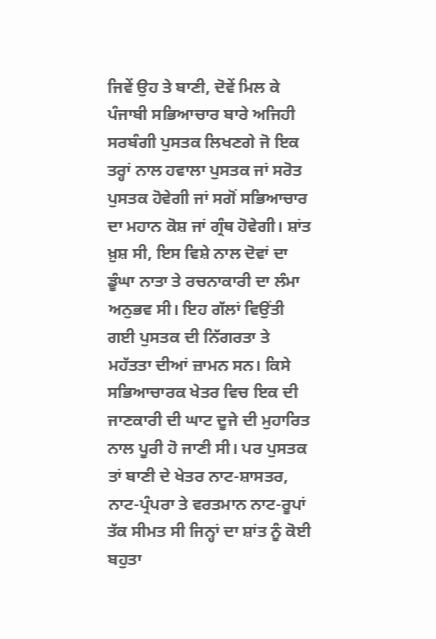ਜਿਵੇਂ ਉਹ ਤੇ ਬਾਣੀ, ਦੋਵੇਂ ਮਿਲ ਕੇ ਪੰਜਾਬੀ ਸਭਿਆਚਾਰ ਬਾਰੇ ਅਜਿਹੀ ਸਰਬੰਗੀ ਪੁਸਤਕ ਲਿਖਣਗੇ ਜੋ ਇਕ ਤਰ੍ਹਾਂ ਨਾਲ ਹਵਾਲਾ ਪੁਸਤਕ ਜਾਂ ਸਰੋਤ ਪੁਸਤਕ ਹੋਵੇਗੀ ਜਾਂ ਸਗੋਂ ਸਭਿਆਚਾਰ ਦਾ ਮਹਾਨ ਕੋਸ਼ ਜਾਂ ਗ੍ਰੰਥ ਹੋਵੇਗੀ। ਸ਼ਾਂਤ ਖ਼ੁਸ਼ ਸੀ, ਇਸ ਵਿਸ਼ੇ ਨਾਲ ਦੋਵਾਂ ਦਾ ਡੂੰਘਾ ਨਾਤਾ ਤੇ ਰਚਨਾਕਾਰੀ ਦਾ ਲੰਮਾ ਅਨੁਭਵ ਸੀ। ਇਹ ਗੱਲਾਂ ਵਿਉਂਤੀ ਗਈ ਪੁਸਤਕ ਦੀ ਨਿੱਗਰਤਾ ਤੇ ਮਹੱਤਤਾ ਦੀਆਂ ਜ਼ਾਮਨ ਸਨ। ਕਿਸੇ ਸਭਿਆਚਾਰਕ ਖੇਤਰ ਵਿਚ ਇਕ ਦੀ ਜਾਣਕਾਰੀ ਦੀ ਘਾਟ ਦੂਜੇ ਦੀ ਮੁਹਾਰਿਤ ਨਾਲ ਪੂਰੀ ਹੋ ਜਾਣੀ ਸੀ। ਪਰ ਪੁਸਤਕ ਤਾਂ ਬਾਣੀ ਦੇ ਖੇਤਰ ਨਾਟ-ਸ਼ਾਸਤਰ, ਨਾਟ-ਪ੍ਰੰਪਰਾ ਤੇ ਵਰਤਮਾਨ ਨਾਟ-ਰੂਪਾਂ ਤੱਕ ਸੀਮਤ ਸੀ ਜਿਨ੍ਹਾਂ ਦਾ ਸ਼ਾਂਤ ਨੂੰ ਕੋਈ ਬਹੁਤਾ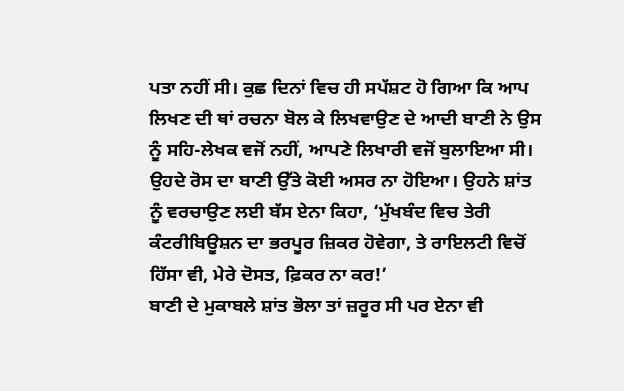ਪਤਾ ਨਹੀਂ ਸੀ। ਕੁਛ ਦਿਨਾਂ ਵਿਚ ਹੀ ਸਪੱਸ਼ਟ ਹੋ ਗਿਆ ਕਿ ਆਪ ਲਿਖਣ ਦੀ ਥਾਂ ਰਚਨਾ ਬੋਲ ਕੇ ਲਿਖਵਾਉਣ ਦੇ ਆਦੀ ਬਾਣੀ ਨੇ ਉਸ ਨੂੰ ਸਹਿ-ਲੇਖਕ ਵਜੋਂ ਨਹੀਂ, ਆਪਣੇ ਲਿਖਾਰੀ ਵਜੋਂ ਬੁਲਾਇਆ ਸੀ। ਉਹਦੇ ਰੋਸ ਦਾ ਬਾਣੀ ਉੱਤੇ ਕੋਈ ਅਸਰ ਨਾ ਹੋਇਆ। ਉਹਨੇ ਸ਼ਾਂਤ ਨੂੰ ਵਰਚਾਉਣ ਲਈ ਬੱਸ ਏਨਾ ਕਿਹਾ, ‘ਮੁੱਖਬੰਦ ਵਿਚ ਤੇਰੀ ਕੰਟਰੀਬਿਊਸ਼ਨ ਦਾ ਭਰਪੂਰ ਜ਼ਿਕਰ ਹੋਵੇਗਾ, ਤੇ ਰਾਇਲਟੀ ਵਿਚੋਂ ਹਿੱਸਾ ਵੀ, ਮੇਰੇ ਦੋਸਤ, ਫ਼ਿਕਰ ਨਾ ਕਰ!’
ਬਾਣੀ ਦੇ ਮੁਕਾਬਲੇ ਸ਼ਾਂਤ ਭੋਲਾ ਤਾਂ ਜ਼ਰੂਰ ਸੀ ਪਰ ਏਨਾ ਵੀ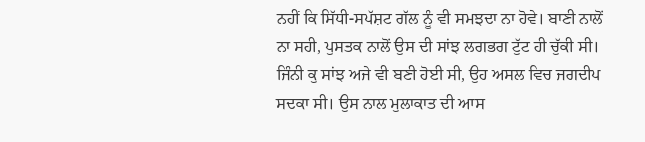ਨਹੀਂ ਕਿ ਸਿੱਧੀ-ਸਪੱਸ਼ਟ ਗੱਲ ਨੂੰ ਵੀ ਸਮਝਦਾ ਨਾ ਹੋਵੇ। ਬਾਣੀ ਨਾਲੋਂ ਨਾ ਸਹੀ, ਪੁਸਤਕ ਨਾਲੋਂ ਉਸ ਦੀ ਸਾਂਝ ਲਗਭਗ ਟੁੱਟ ਹੀ ਚੁੱਕੀ ਸੀ। ਜਿੰਨੀ ਕੁ ਸਾਂਝ ਅਜੇ ਵੀ ਬਣੀ ਹੋਈ ਸੀ, ਉਹ ਅਸਲ ਵਿਚ ਜਗਦੀਪ ਸਦਕਾ ਸੀ। ਉਸ ਨਾਲ ਮੁਲਾਕਾਤ ਦੀ ਆਸ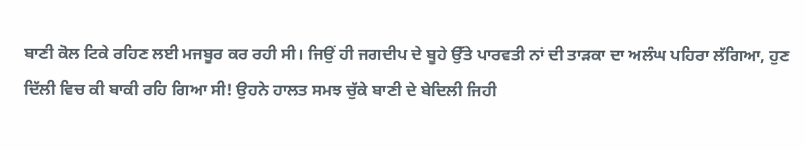ਬਾਣੀ ਕੋਲ ਟਿਕੇ ਰਹਿਣ ਲਈ ਮਜਬੂਰ ਕਰ ਰਹੀ ਸੀ। ਜਿਉਂ ਹੀ ਜਗਦੀਪ ਦੇ ਬੂਹੇ ਉੱਤੇ ਪਾਰਵਤੀ ਨਾਂ ਦੀ ਤਾੜਕਾ ਦਾ ਅਲੰਘ ਪਹਿਰਾ ਲੱਗਿਆ, ਹੁਣ ਦਿੱਲੀ ਵਿਚ ਕੀ ਬਾਕੀ ਰਹਿ ਗਿਆ ਸੀ! ਉਹਨੇ ਹਾਲਤ ਸਮਝ ਚੁੱਕੇ ਬਾਣੀ ਦੇ ਬੇਦਿਲੀ ਜਿਹੀ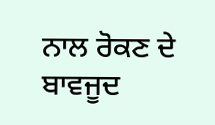ਨਾਲ ਰੋਕਣ ਦੇ ਬਾਵਜੂਦ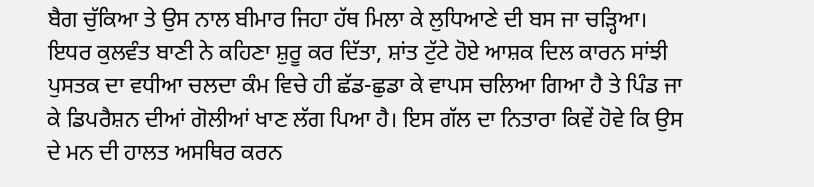ਬੈਗ ਚੁੱਕਿਆ ਤੇ ਉਸ ਨਾਲ ਬੀਮਾਰ ਜਿਹਾ ਹੱਥ ਮਿਲਾ ਕੇ ਲੁਧਿਆਣੇ ਦੀ ਬਸ ਜਾ ਚੜ੍ਹਿਆ।
ਇਧਰ ਕੁਲਵੰਤ ਬਾਣੀ ਨੇ ਕਹਿਣਾ ਸ਼ੁਰੂ ਕਰ ਦਿੱਤਾ, ਸ਼ਾਂਤ ਟੁੱਟੇ ਹੋਏ ਆਸ਼ਕ ਦਿਲ ਕਾਰਨ ਸਾਂਝੀ ਪੁਸਤਕ ਦਾ ਵਧੀਆ ਚਲਦਾ ਕੰਮ ਵਿਚੇ ਹੀ ਛੱਡ-ਛੁਡਾ ਕੇ ਵਾਪਸ ਚਲਿਆ ਗਿਆ ਹੈ ਤੇ ਪਿੰਡ ਜਾ ਕੇ ਡਿਪਰੈਸ਼ਨ ਦੀਆਂ ਗੋਲੀਆਂ ਖਾਣ ਲੱਗ ਪਿਆ ਹੈ। ਇਸ ਗੱਲ ਦਾ ਨਿਤਾਰਾ ਕਿਵੇਂ ਹੋਵੇ ਕਿ ਉਸ ਦੇ ਮਨ ਦੀ ਹਾਲਤ ਅਸਥਿਰ ਕਰਨ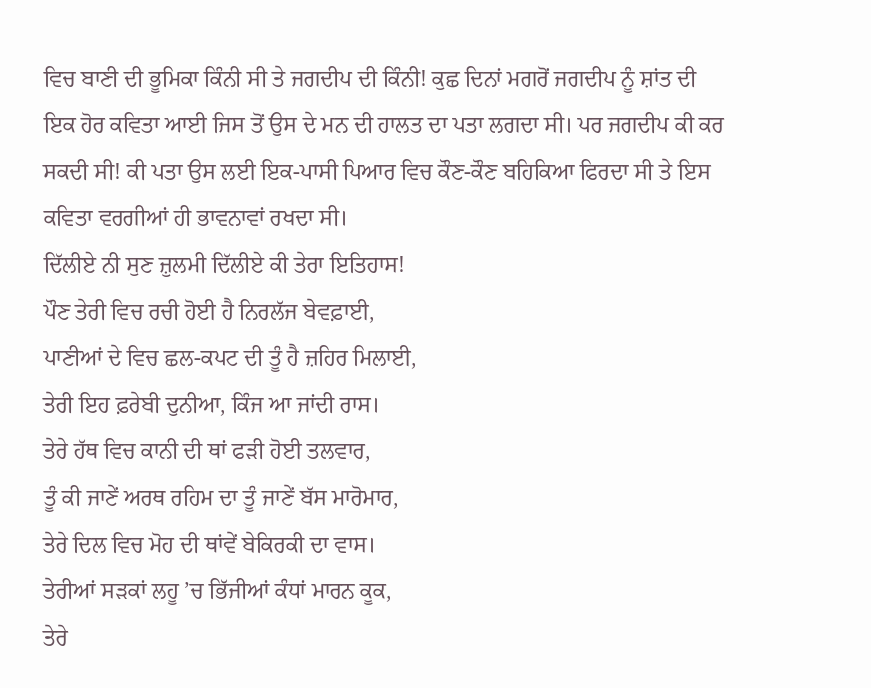ਵਿਚ ਬਾਣੀ ਦੀ ਭੂਮਿਕਾ ਕਿੰਨੀ ਸੀ ਤੇ ਜਗਦੀਪ ਦੀ ਕਿੰਨੀ! ਕੁਛ ਦਿਨਾਂ ਮਗਰੋਂ ਜਗਦੀਪ ਨੂੰ ਸ਼ਾਂਤ ਦੀ ਇਕ ਹੋਰ ਕਵਿਤਾ ਆਈ ਜਿਸ ਤੋਂ ਉਸ ਦੇ ਮਨ ਦੀ ਹਾਲਤ ਦਾ ਪਤਾ ਲਗਦਾ ਸੀ। ਪਰ ਜਗਦੀਪ ਕੀ ਕਰ ਸਕਦੀ ਸੀ! ਕੀ ਪਤਾ ਉਸ ਲਈ ਇਕ-ਪਾਸੀ ਪਿਆਰ ਵਿਚ ਕੌਣ-ਕੌਣ ਬਹਿਕਿਆ ਫਿਰਦਾ ਸੀ ਤੇ ਇਸ ਕਵਿਤਾ ਵਰਗੀਆਂ ਹੀ ਭਾਵਨਾਵਾਂ ਰਖਦਾ ਸੀ।
ਦਿੱਲੀਏ ਨੀ ਸੁਣ ਜ਼ੁਲਮੀ ਦਿੱਲੀਏ ਕੀ ਤੇਰਾ ਇਤਿਹਾਸ!
ਪੌਣ ਤੇਰੀ ਵਿਚ ਰਚੀ ਹੋਈ ਹੈ ਨਿਰਲੱਜ ਬੇਵਫ਼ਾਈ,
ਪਾਣੀਆਂ ਦੇ ਵਿਚ ਛਲ-ਕਪਟ ਦੀ ਤੂੰ ਹੈ ਜ਼ਹਿਰ ਮਿਲਾਈ,
ਤੇਰੀ ਇਹ ਫ਼ਰੇਬੀ ਦੁਨੀਆ, ਕਿੰਜ ਆ ਜਾਂਦੀ ਰਾਸ।
ਤੇਰੇ ਹੱਥ ਵਿਚ ਕਾਨੀ ਦੀ ਥਾਂ ਫੜੀ ਹੋਈ ਤਲਵਾਰ,
ਤੂੰ ਕੀ ਜਾਣੇਂ ਅਰਥ ਰਹਿਮ ਦਾ ਤੂੰ ਜਾਣੇਂ ਬੱਸ ਮਾਰੋਮਾਰ,
ਤੇਰੇ ਦਿਲ ਵਿਚ ਮੋਹ ਦੀ ਥਾਂਵੇਂ ਬੇਕਿਰਕੀ ਦਾ ਵਾਸ।
ਤੇਰੀਆਂ ਸੜਕਾਂ ਲਹੂ ’ਚ ਭਿੱਜੀਆਂ ਕੰਧਾਂ ਮਾਰਨ ਕੂਕ,
ਤੇਰੇ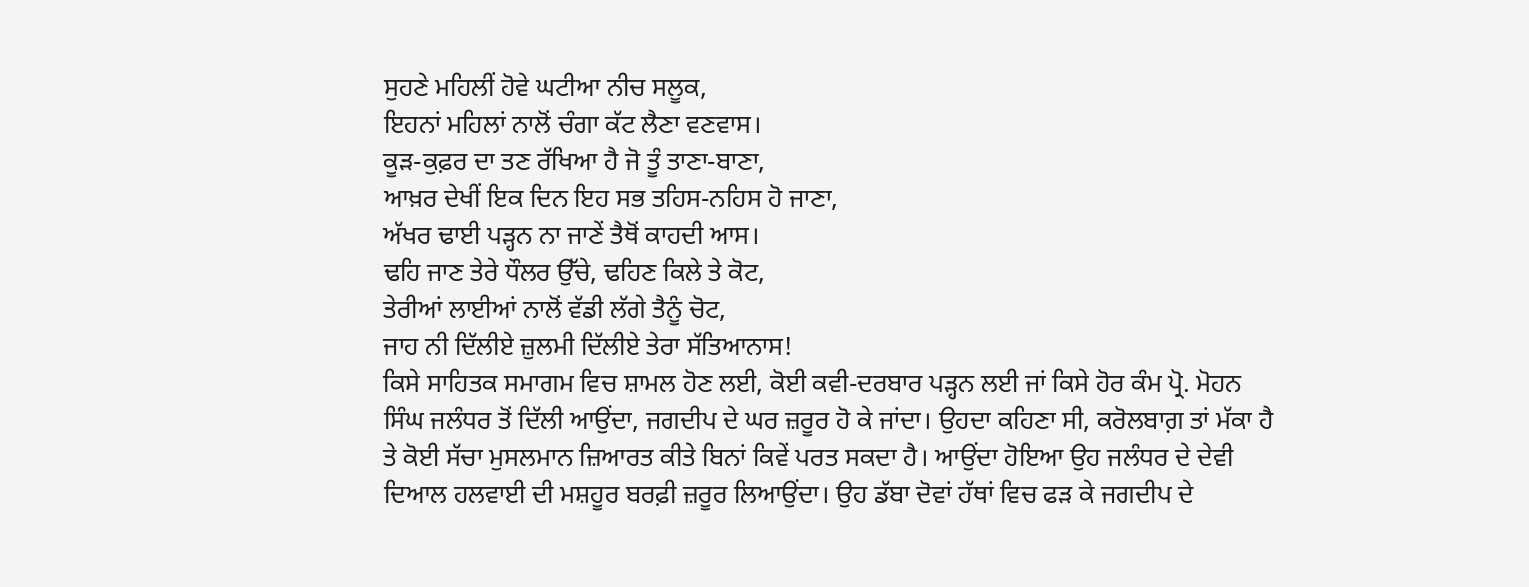ਸੁਹਣੇ ਮਹਿਲੀਂ ਹੋਵੇ ਘਟੀਆ ਨੀਚ ਸਲੂਕ,
ਇਹਨਾਂ ਮਹਿਲਾਂ ਨਾਲੋਂ ਚੰਗਾ ਕੱਟ ਲੈਣਾ ਵਣਵਾਸ।
ਕੂੜ-ਕੁਫ਼ਰ ਦਾ ਤਣ ਰੱਖਿਆ ਹੈ ਜੋ ਤੂੰ ਤਾਣਾ-ਬਾਣਾ,
ਆਖ਼ਰ ਦੇਖੀਂ ਇਕ ਦਿਨ ਇਹ ਸਭ ਤਹਿਸ-ਨਹਿਸ ਹੋ ਜਾਣਾ,
ਅੱਖਰ ਢਾਈ ਪੜ੍ਹਨ ਨਾ ਜਾਣੇਂ ਤੈਥੋਂ ਕਾਹਦੀ ਆਸ।
ਢਹਿ ਜਾਣ ਤੇਰੇ ਧੌਲਰ ਉੱਚੇ, ਢਹਿਣ ਕਿਲੇ ਤੇ ਕੋਟ,
ਤੇਰੀਆਂ ਲਾਈਆਂ ਨਾਲੋਂ ਵੱਡੀ ਲੱਗੇ ਤੈਨੂੰ ਚੋਟ,
ਜਾਹ ਨੀ ਦਿੱਲੀਏ ਜ਼ੁਲਮੀ ਦਿੱਲੀਏ ਤੇਰਾ ਸੱਤਿਆਨਾਸ!
ਕਿਸੇ ਸਾਹਿਤਕ ਸਮਾਗਮ ਵਿਚ ਸ਼ਾਮਲ ਹੋਣ ਲਈ, ਕੋਈ ਕਵੀ-ਦਰਬਾਰ ਪੜ੍ਹਨ ਲਈ ਜਾਂ ਕਿਸੇ ਹੋਰ ਕੰਮ ਪ੍ਰੋ. ਮੋਹਨ ਸਿੰਘ ਜਲੰਧਰ ਤੋਂ ਦਿੱਲੀ ਆਉਂਦਾ, ਜਗਦੀਪ ਦੇ ਘਰ ਜ਼ਰੂਰ ਹੋ ਕੇ ਜਾਂਦਾ। ਉਹਦਾ ਕਹਿਣਾ ਸੀ, ਕਰੋਲਬਾਗ਼ ਤਾਂ ਮੱਕਾ ਹੈ ਤੇ ਕੋਈ ਸੱਚਾ ਮੁਸਲਮਾਨ ਜ਼ਿਆਰਤ ਕੀਤੇ ਬਿਨਾਂ ਕਿਵੇਂ ਪਰਤ ਸਕਦਾ ਹੈ। ਆਉਂਦਾ ਹੋਇਆ ਉਹ ਜਲੰਧਰ ਦੇ ਦੇਵੀ ਦਿਆਲ ਹਲਵਾਈ ਦੀ ਮਸ਼ਹੂਰ ਬਰਫ਼ੀ ਜ਼ਰੂਰ ਲਿਆਉਂਦਾ। ਉਹ ਡੱਬਾ ਦੋਵਾਂ ਹੱਥਾਂ ਵਿਚ ਫੜ ਕੇ ਜਗਦੀਪ ਦੇ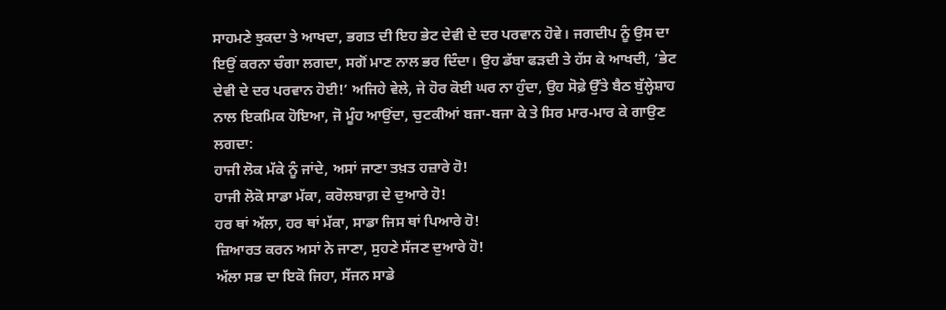ਸਾਹਮਣੇ ਝੁਕਦਾ ਤੇ ਆਖਦਾ, ਭਗਤ ਦੀ ਇਹ ਭੇਟ ਦੇਵੀ ਦੇ ਦਰ ਪਰਵਾਨ ਹੋਵੇ। ਜਗਦੀਪ ਨੂੰ ਉਸ ਦਾ ਇਉਂ ਕਰਨਾ ਚੰਗਾ ਲਗਦਾ, ਸਗੋਂ ਮਾਣ ਨਾਲ ਭਰ ਦਿੰਦਾ। ਉਹ ਡੱਬਾ ਫੜਦੀ ਤੇ ਹੱਸ ਕੇ ਆਖਦੀ, ‘ਭੇਟ ਦੇਵੀ ਦੇ ਦਰ ਪਰਵਾਨ ਹੋਈ!’ ਅਜਿਹੇ ਵੇਲੇ, ਜੇ ਹੋਰ ਕੋਈ ਘਰ ਨਾ ਹੁੰਦਾ, ਉਹ ਸੋਫ਼ੇ ਉੱਤੇ ਬੈਠ ਬੁੱਲ੍ਹੇਸ਼ਾਹ ਨਾਲ ਇਕਮਿਕ ਹੋਇਆ, ਜੋ ਮੂੰਹ ਆਉਂਦਾ, ਚੁਟਕੀਆਂ ਬਜਾ-ਬਜਾ ਕੇ ਤੇ ਸਿਰ ਮਾਰ-ਮਾਰ ਕੇ ਗਾਉਣ ਲਗਦਾ:
ਹਾਜੀ ਲੋਕ ਮੱਕੇ ਨੂੰ ਜਾਂਦੇ, ਅਸਾਂ ਜਾਣਾ ਤਖ਼ਤ ਹਜ਼ਾਰੇ ਹੋ!
ਹਾਜੀ ਲੋਕੋ ਸਾਡਾ ਮੱਕਾ, ਕਰੋਲਬਾਗ਼ ਦੇ ਦੁਆਰੇ ਹੋ!
ਹਰ ਥਾਂ ਅੱਲਾ, ਹਰ ਥਾਂ ਮੱਕਾ, ਸਾਡਾ ਜਿਸ ਥਾਂ ਪਿਆਰੇ ਹੋ!
ਜ਼ਿਆਰਤ ਕਰਨ ਅਸਾਂ ਨੇ ਜਾਣਾ, ਸੁਹਣੇ ਸੱਜਣ ਦੁਆਰੇ ਹੋ!
ਅੱਲਾ ਸਭ ਦਾ ਇਕੋ ਜਿਹਾ, ਸੱਜਨ ਸਾਡੇ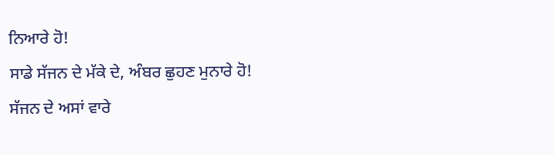ਨਿਆਰੇ ਹੋ!
ਸਾਡੇ ਸੱਜਨ ਦੇ ਮੱਕੇ ਦੇ, ਅੰਬਰ ਛੁਹਣ ਮੁਨਾਰੇ ਹੋ!
ਸੱਜਨ ਦੇ ਅਸਾਂ ਵਾਰੇ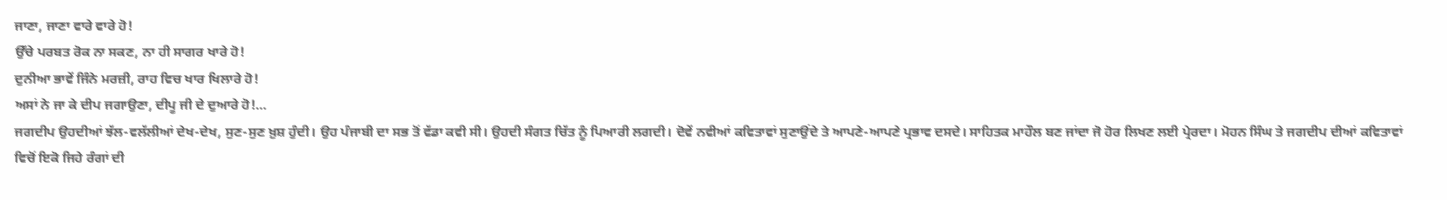ਜਾਣਾ, ਜਾਣਾ ਵਾਰੇ ਵਾਰੇ ਹੋ!
ਉੱਚੇ ਪਰਬਤ ਰੋਕ ਨਾ ਸਕਣ, ਨਾ ਹੀ ਸਾਗਰ ਖਾਰੇ ਹੋ!
ਦੁਨੀਆ ਭਾਵੇਂ ਜਿੰਨੇ ਮਰਜ਼ੀ, ਰਾਹ ਵਿਚ ਖਾਰ ਖਿਲਾਰੇ ਹੋ!
ਅਸਾਂ ਨੇ ਜਾ ਕੇ ਦੀਪ ਜਗਾਉਣਾ, ਦੀਪੂ ਜੀ ਦੇ ਦੁਆਰੇ ਹੋ!…
ਜਗਦੀਪ ਉਹਦੀਆਂ ਝੱਲ-ਵਲੱਲੀਆਂ ਦੇਖ-ਦੇਖ, ਸੁਣ-ਸੁਣ ਖ਼ੁਸ਼ ਹੁੰਦੀ। ਉਹ ਪੰਜਾਬੀ ਦਾ ਸਭ ਤੋਂ ਵੱਡਾ ਕਵੀ ਸੀ। ਉਹਦੀ ਸੰਗਤ ਚਿੱਤ ਨੂੰ ਪਿਆਰੀ ਲਗਦੀ। ਦੋਵੇਂ ਨਵੀਆਂ ਕਵਿਤਾਵਾਂ ਸੁਣਾਉਂਦੇ ਤੇ ਆਪਣੇ-ਆਪਣੇ ਪ੍ਰਭਾਵ ਦਸਦੇ। ਸਾਹਿਤਕ ਮਾਹੌਲ ਬਣ ਜਾਂਦਾ ਜੋ ਹੋਰ ਲਿਖਣ ਲਈ ਪ੍ਰੇਰਦਾ। ਮੋਹਨ ਸਿੰਘ ਤੇ ਜਗਦੀਪ ਦੀਆਂ ਕਵਿਤਾਵਾਂ ਵਿਚੋਂ ਇਕੋ ਜਿਹੇ ਰੰਗਾਂ ਦੀ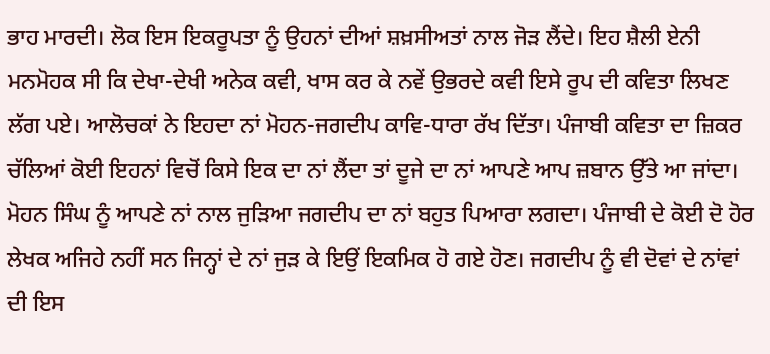ਭਾਹ ਮਾਰਦੀ। ਲੋਕ ਇਸ ਇਕਰੂਪਤਾ ਨੂੰ ਉਹਨਾਂ ਦੀਆਂ ਸ਼ਖ਼ਸੀਅਤਾਂ ਨਾਲ ਜੋੜ ਲੈਂਦੇ। ਇਹ ਸ਼ੈਲੀ ਏਨੀ ਮਨਮੋਹਕ ਸੀ ਕਿ ਦੇਖਾ-ਦੇਖੀ ਅਨੇਕ ਕਵੀ, ਖਾਸ ਕਰ ਕੇ ਨਵੇਂ ਉਭਰਦੇ ਕਵੀ ਇਸੇ ਰੂਪ ਦੀ ਕਵਿਤਾ ਲਿਖਣ ਲੱਗ ਪਏ। ਆਲੋਚਕਾਂ ਨੇ ਇਹਦਾ ਨਾਂ ਮੋਹਨ-ਜਗਦੀਪ ਕਾਵਿ-ਧਾਰਾ ਰੱਖ ਦਿੱਤਾ। ਪੰਜਾਬੀ ਕਵਿਤਾ ਦਾ ਜ਼ਿਕਰ ਚੱਲਿਆਂ ਕੋਈ ਇਹਨਾਂ ਵਿਚੋਂ ਕਿਸੇ ਇਕ ਦਾ ਨਾਂ ਲੈਂਦਾ ਤਾਂ ਦੂਜੇ ਦਾ ਨਾਂ ਆਪਣੇ ਆਪ ਜ਼ਬਾਨ ਉੱਤੇ ਆ ਜਾਂਦਾ। ਮੋਹਨ ਸਿੰਘ ਨੂੰ ਆਪਣੇ ਨਾਂ ਨਾਲ ਜੁੜਿਆ ਜਗਦੀਪ ਦਾ ਨਾਂ ਬਹੁਤ ਪਿਆਰਾ ਲਗਦਾ। ਪੰਜਾਬੀ ਦੇ ਕੋਈ ਦੋ ਹੋਰ ਲੇਖਕ ਅਜਿਹੇ ਨਹੀਂ ਸਨ ਜਿਨ੍ਹਾਂ ਦੇ ਨਾਂ ਜੁੜ ਕੇ ਇਉਂ ਇਕਮਿਕ ਹੋ ਗਏ ਹੋਣ। ਜਗਦੀਪ ਨੂੰ ਵੀ ਦੋਵਾਂ ਦੇ ਨਾਂਵਾਂ ਦੀ ਇਸ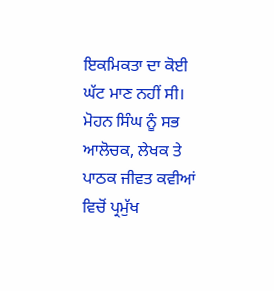ਇਕਮਿਕਤਾ ਦਾ ਕੋਈ ਘੱਟ ਮਾਣ ਨਹੀਂ ਸੀ। ਮੋਹਨ ਸਿੰਘ ਨੂੰ ਸਭ ਆਲੋਚਕ, ਲੇਖਕ ਤੇ ਪਾਠਕ ਜੀਵਤ ਕਵੀਆਂ ਵਿਚੋਂ ਪ੍ਰਮੁੱਖ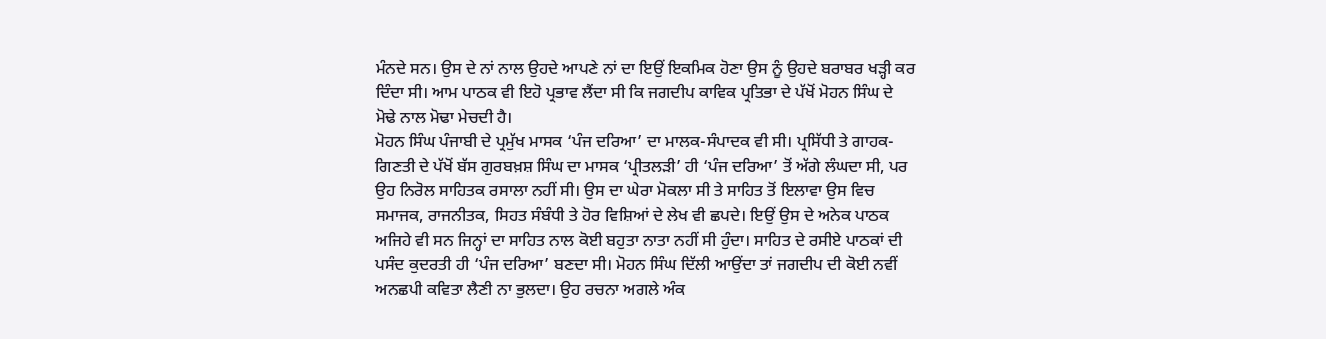ਮੰਨਦੇ ਸਨ। ਉਸ ਦੇ ਨਾਂ ਨਾਲ ਉਹਦੇ ਆਪਣੇ ਨਾਂ ਦਾ ਇਉਂ ਇਕਮਿਕ ਹੋਣਾ ਉਸ ਨੂੰ ਉਹਦੇ ਬਰਾਬਰ ਖੜ੍ਹੀ ਕਰ ਦਿੰਦਾ ਸੀ। ਆਮ ਪਾਠਕ ਵੀ ਇਹੋ ਪ੍ਰਭਾਵ ਲੈਂਦਾ ਸੀ ਕਿ ਜਗਦੀਪ ਕਾਵਿਕ ਪ੍ਰਤਿਭਾ ਦੇ ਪੱਖੋਂ ਮੋਹਨ ਸਿੰਘ ਦੇ ਮੋਢੇ ਨਾਲ ਮੋਢਾ ਮੇਚਦੀ ਹੈ।
ਮੋਹਨ ਸਿੰਘ ਪੰਜਾਬੀ ਦੇ ਪ੍ਰਮੁੱਖ ਮਾਸਕ ‘ਪੰਜ ਦਰਿਆ’ ਦਾ ਮਾਲਕ-ਸੰਪਾਦਕ ਵੀ ਸੀ। ਪ੍ਰਸਿੱਧੀ ਤੇ ਗਾਹਕ-ਗਿਣਤੀ ਦੇ ਪੱਖੋਂ ਬੱਸ ਗੁਰਬਖ਼ਸ਼ ਸਿੰਘ ਦਾ ਮਾਸਕ ‘ਪ੍ਰੀਤਲੜੀ’ ਹੀ ‘ਪੰਜ ਦਰਿਆ’ ਤੋਂ ਅੱਗੇ ਲੰਘਦਾ ਸੀ, ਪਰ ਉਹ ਨਿਰੋਲ ਸਾਹਿਤਕ ਰਸਾਲਾ ਨਹੀਂ ਸੀ। ਉਸ ਦਾ ਘੇਰਾ ਮੋਕਲਾ ਸੀ ਤੇ ਸਾਹਿਤ ਤੋਂ ਇਲਾਵਾ ਉਸ ਵਿਚ ਸਮਾਜਕ, ਰਾਜਨੀਤਕ, ਸਿਹਤ ਸੰਬੰਧੀ ਤੇ ਹੋਰ ਵਿਸ਼ਿਆਂ ਦੇ ਲੇਖ ਵੀ ਛਪਦੇ। ਇਉਂ ਉਸ ਦੇ ਅਨੇਕ ਪਾਠਕ ਅਜਿਹੇ ਵੀ ਸਨ ਜਿਨ੍ਹਾਂ ਦਾ ਸਾਹਿਤ ਨਾਲ ਕੋਈ ਬਹੁਤਾ ਨਾਤਾ ਨਹੀਂ ਸੀ ਹੁੰਦਾ। ਸਾਹਿਤ ਦੇ ਰਸੀਏ ਪਾਠਕਾਂ ਦੀ ਪਸੰਦ ਕੁਦਰਤੀ ਹੀ ‘ਪੰਜ ਦਰਿਆ’ ਬਣਦਾ ਸੀ। ਮੋਹਨ ਸਿੰਘ ਦਿੱਲੀ ਆਉਂਦਾ ਤਾਂ ਜਗਦੀਪ ਦੀ ਕੋਈ ਨਵੀਂ ਅਨਛਪੀ ਕਵਿਤਾ ਲੈਣੀ ਨਾ ਭੁਲਦਾ। ਉਹ ਰਚਨਾ ਅਗਲੇ ਅੰਕ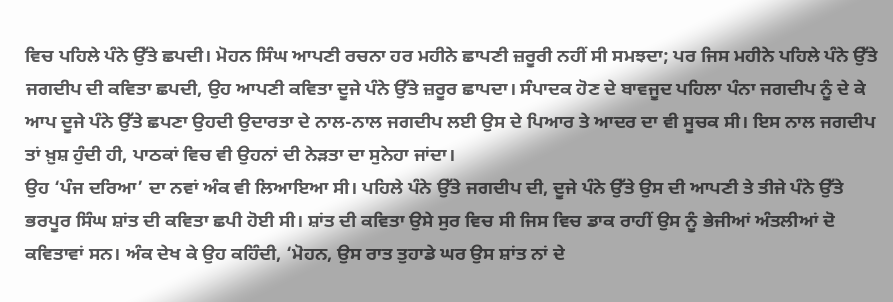ਵਿਚ ਪਹਿਲੇ ਪੰਨੇ ਉੱਤੇ ਛਪਦੀ। ਮੋਹਨ ਸਿੰਘ ਆਪਣੀ ਰਚਨਾ ਹਰ ਮਹੀਨੇ ਛਾਪਣੀ ਜ਼ਰੂਰੀ ਨਹੀਂ ਸੀ ਸਮਝਦਾ; ਪਰ ਜਿਸ ਮਹੀਨੇ ਪਹਿਲੇ ਪੰਨੇ ਉੱਤੇ ਜਗਦੀਪ ਦੀ ਕਵਿਤਾ ਛਪਦੀ, ਉਹ ਆਪਣੀ ਕਵਿਤਾ ਦੂਜੇ ਪੰਨੇ ਉੱਤੇ ਜ਼ਰੂਰ ਛਾਪਦਾ। ਸੰਪਾਦਕ ਹੋਣ ਦੇ ਬਾਵਜੂਦ ਪਹਿਲਾ ਪੰਨਾ ਜਗਦੀਪ ਨੂੰ ਦੇ ਕੇ ਆਪ ਦੂਜੇ ਪੰਨੇ ਉੱਤੇ ਛਪਣਾ ਉਹਦੀ ਉਦਾਰਤਾ ਦੇ ਨਾਲ-ਨਾਲ ਜਗਦੀਪ ਲਈ ਉਸ ਦੇ ਪਿਆਰ ਤੇ ਆਦਰ ਦਾ ਵੀ ਸੂਚਕ ਸੀ। ਇਸ ਨਾਲ ਜਗਦੀਪ ਤਾਂ ਖ਼ੁਸ਼ ਹੁੰਦੀ ਹੀ, ਪਾਠਕਾਂ ਵਿਚ ਵੀ ਉਹਨਾਂ ਦੀ ਨੇੜਤਾ ਦਾ ਸੁਨੇਹਾ ਜਾਂਦਾ।
ਉਹ ‘ਪੰਜ ਦਰਿਆ’ ਦਾ ਨਵਾਂ ਅੰਕ ਵੀ ਲਿਆਇਆ ਸੀ। ਪਹਿਲੇ ਪੰਨੇ ਉੱਤੇ ਜਗਦੀਪ ਦੀ, ਦੂਜੇ ਪੰਨੇ ਉੱਤੇ ਉਸ ਦੀ ਆਪਣੀ ਤੇ ਤੀਜੇ ਪੰਨੇ ਉੱਤੇ ਭਰਪੂਰ ਸਿੰਘ ਸ਼ਾਂਤ ਦੀ ਕਵਿਤਾ ਛਪੀ ਹੋਈ ਸੀ। ਸ਼ਾਂਤ ਦੀ ਕਵਿਤਾ ਉਸੇ ਸੁਰ ਵਿਚ ਸੀ ਜਿਸ ਵਿਚ ਡਾਕ ਰਾਹੀਂ ਉਸ ਨੂੰ ਭੇਜੀਆਂ ਅੰਤਲੀਆਂ ਦੋ ਕਵਿਤਾਵਾਂ ਸਨ। ਅੰਕ ਦੇਖ ਕੇ ਉਹ ਕਹਿੰਦੀ, ‘ਮੋਹਨ, ਉਸ ਰਾਤ ਤੁਹਾਡੇ ਘਰ ਉਸ ਸ਼ਾਂਤ ਨਾਂ ਦੇ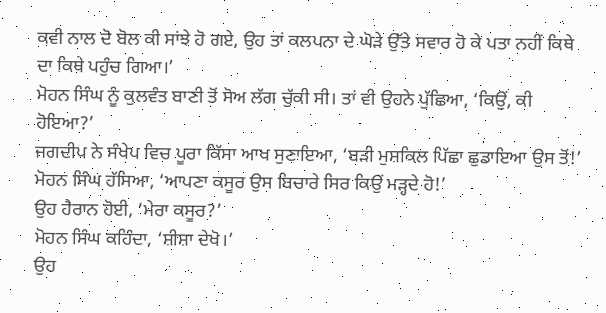ਕਵੀ ਨਾਲ ਦੋ ਬੋਲ ਕੀ ਸਾਂਝੇ ਹੋ ਗਏ, ਉਹ ਤਾਂ ਕਲਪਨਾ ਦੇ ਘੋੜੇ ਉੱਤੇ ਸਵਾਰ ਹੋ ਕੇ ਪਤਾ ਨਹੀਂ ਕਿਥੇ ਦਾ ਕਿਥੇ ਪਹੁੰਚ ਗਿਆ।’
ਮੋਹਨ ਸਿੰਘ ਨੂੰ ਕੁਲਵੰਤ ਬਾਣੀ ਤੋਂ ਸੋਅ ਲੱਗ ਚੁੱਕੀ ਸੀ। ਤਾਂ ਵੀ ਉਹਨੇ ਪੁੱਛਿਆ, ‘ਕਿਉਂ, ਕੀ ਹੋਇਆ?’
ਜਗਦੀਪ ਨੇ ਸੰਖੇਪ ਵਿਚ ਪੂਰਾ ਕਿੱਸਾ ਆਖ ਸੁਣਾਇਆ, ‘ਬੜੀ ਮੁਸ਼ਕਿਲ ਪਿੱਛਾ ਛੁਡਾਇਆ ਉਸ ਤੋਂ!’
ਮੋਹਨ ਸਿੰਘ ਹੱਸਿਆ, ‘ਆਪਣਾ ਕਸੂਰ ਉਸ ਬਿਚਾਰੇ ਸਿਰ ਕਿਉਂ ਮੜ੍ਹਦੇ ਹੋ!’
ਉਹ ਹੈਰਾਨ ਹੋਈ, ‘ਮੇਰਾ ਕਸੂਰ?’
ਮੋਹਨ ਸਿੰਘ ਕਹਿੰਦਾ, ‘ਸ਼ੀਸ਼ਾ ਦੇਖੋ।’
ਉਹ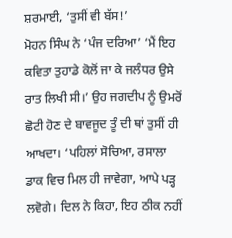ਸ਼ਰਮਾਈ, ‘ਤੁਸੀਂ ਵੀ ਬੱਸ!’
ਮੋਹਨ ਸਿੰਘ ਨੇ ‘ਪੰਜ ਦਰਿਆ’ ‘ਮੈਂ ਇਹ ਕਵਿਤਾ ਤੁਹਾਡੇ ਕੋਲੋਂ ਜਾ ਕੇ ਜਲੰਧਰ ਉਸੇ ਰਾਤ ਲਿਖੀ ਸੀ।’ ਉਹ ਜਗਦੀਪ ਨੂੰ ਉਮਰੋਂ ਛੋਟੀ ਹੋਣ ਦੇ ਬਾਵਜੂਦ ਤੂੰ ਦੀ ਥਾਂ ਤੁਸੀਂ ਹੀ ਆਖਦਾ। ‘ਪਹਿਲਾਂ ਸੋਚਿਆ, ਰਸਾਲਾ ਡਾਕ ਵਿਚ ਮਿਲ ਹੀ ਜਾਵੇਗਾ, ਆਪੇ ਪੜ੍ਹ ਲਵੋਗੇ। ਦਿਲ ਨੇ ਕਿਹਾ, ਇਹ ਠੀਕ ਨਹੀਂ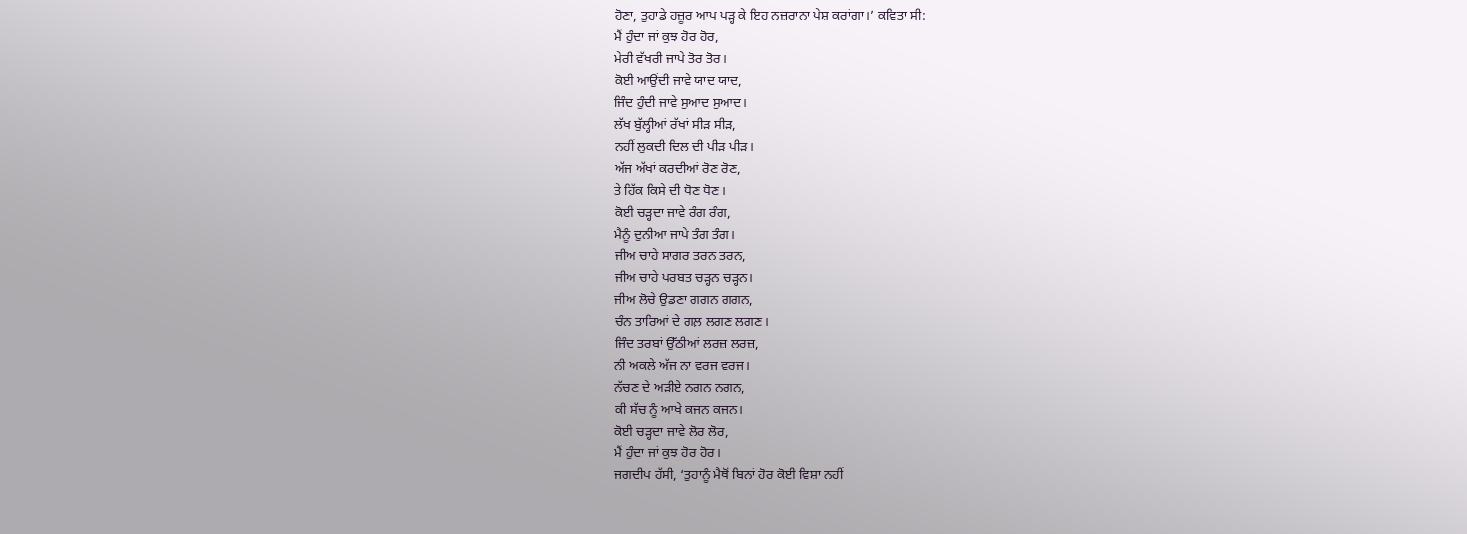ਹੋਣਾ, ਤੁਹਾਡੇ ਹਜ਼ੂਰ ਆਪ ਪੜ੍ਹ ਕੇ ਇਹ ਨਜ਼ਰਾਨਾ ਪੇਸ਼ ਕਰਾਂਗਾ।’ ਕਵਿਤਾ ਸੀ:
ਮੈਂ ਹੁੰਦਾ ਜਾਂ ਕੁਝ ਹੋਰ ਹੋਰ,
ਮੇਰੀ ਵੱਖਰੀ ਜਾਪੇ ਤੋਰ ਤੋਰ।
ਕੋਈ ਆਉਂਦੀ ਜਾਵੇ ਯਾਦ ਯਾਦ,
ਜਿੰਦ ਹੁੰਦੀ ਜਾਵੇ ਸੁਆਦ ਸੁਆਦ।
ਲੱਖ ਬੁੱਲ੍ਹੀਆਂ ਰੱਖਾਂ ਸੀੜ ਸੀੜ,
ਨਹੀਂ ਲੁਕਦੀ ਦਿਲ ਦੀ ਪੀੜ ਪੀੜ।
ਅੱਜ ਅੱਖਾਂ ਕਰਦੀਆਂ ਰੋਣ ਰੋਣ,
ਤੇ ਹਿੱਕ ਕਿਸੇ ਦੀ ਧੋਣ ਧੋਣ।
ਕੋਈ ਚੜ੍ਹਦਾ ਜਾਵੇ ਰੰਗ ਰੰਗ,
ਮੈਨੂੰ ਦੁਨੀਆ ਜਾਪੇ ਤੰਗ ਤੰਗ।
ਜੀਅ ਚਾਹੇ ਸਾਗਰ ਤਰਨ ਤਰਨ,
ਜੀਅ ਚਾਹੇ ਪਰਬਤ ਚੜ੍ਹਨ ਚੜ੍ਹਨ।
ਜੀਅ ਲੋਚੇ ਉਡਣਾ ਗਗਨ ਗਗਨ,
ਚੰਨ ਤਾਰਿਆਂ ਦੇ ਗਲ਼ ਲਗਣ ਲਗਣ।
ਜਿੰਦ ਤਰਬਾਂ ਉੱਠੀਆਂ ਲਰਜ਼ ਲਰਜ਼,
ਨੀ ਅਕਲੇ ਅੱਜ ਨਾ ਵਰਜ ਵਰਜ।
ਨੱਚਣ ਦੇ ਅੜੀਏ ਨਗਨ ਨਗਨ,
ਕੀ ਸੱਚ ਨੂੰ ਆਖੇ ਕਜਨ ਕਜਨ।
ਕੋਈ ਚੜ੍ਹਦਾ ਜਾਵੇ ਲੋਰ ਲੋਰ,
ਮੈਂ ਹੁੰਦਾ ਜਾਂ ਕੁਝ ਹੋਰ ਹੋਰ।
ਜਗਦੀਪ ਹੱਸੀ, ‘ਤੁਹਾਨੂੰ ਮੈਥੋਂ ਬਿਨਾਂ ਹੋਰ ਕੋਈ ਵਿਸ਼ਾ ਨਹੀਂ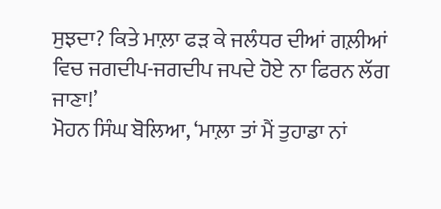ਸੁਝਦਾ? ਕਿਤੇ ਮਾਲ਼ਾ ਫੜ ਕੇ ਜਲੰਧਰ ਦੀਆਂ ਗਲ਼ੀਆਂ ਵਿਚ ਜਗਦੀਪ-ਜਗਦੀਪ ਜਪਦੇ ਹੋਏ ਨਾ ਫਿਰਨ ਲੱਗ ਜਾਣਾ!’
ਮੋਹਨ ਸਿੰਘ ਬੋਲਿਆ, ‘ਮਾਲ਼ਾ ਤਾਂ ਮੈਂ ਤੁਹਾਡਾ ਨਾਂ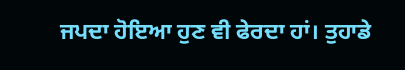ਜਪਦਾ ਹੋਇਆ ਹੁਣ ਵੀ ਫੇਰਦਾ ਹਾਂ। ਤੁਹਾਡੇ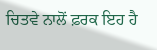ਚਿਤਵੇ ਨਾਲੋਂ ਫ਼ਰਕ ਇਹ ਹੈ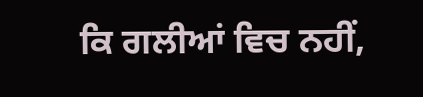ਕਿ ਗਲੀਆਂ ਵਿਚ ਨਹੀਂ,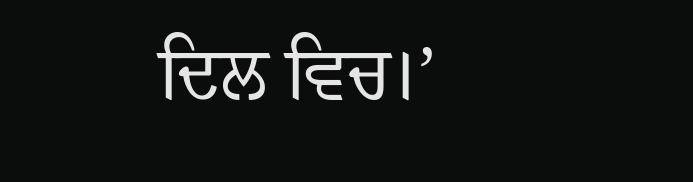ਦਿਲ ਵਿਚ।’